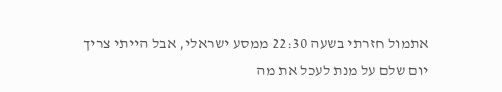אתמול חזרתי בשעה 22:30 ממסע ישראלי, אבל הייתי צריך יום שלם על מנת לעכל את מה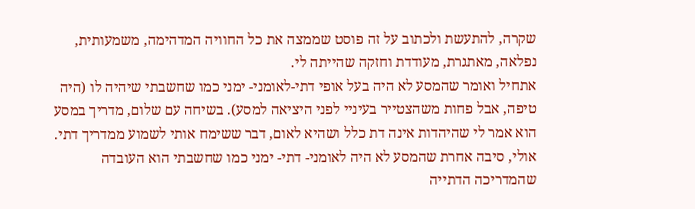שקרה, להתעשת ולכתוב על זה פוסט שממצה את כל החוויה המדהימה, משמעותית, נפלאה, מאתגרת, מעודדת וחזקה שהייתה לי.
אתחיל ואומר שהמסע לא היה בעל אופי דתי-לאומני- ימני כמו שחשבתי שיהיה לו (היה טיפה, אבל פחות משהצטייר בעיניי לפני היציאה למסע). בשיחה עם שלום, מדריך במסע הוא אמר לי שהיהדות אינה דת כלל ושהיא לאום, דבר ששימח אותי לשמוע ממדריך דתי.
אולי, סיבה אחרת שהמסע לא היה לאומני- דתי- ימני כמו שחשבתי הוא העובדה שהמדריכה הדתייה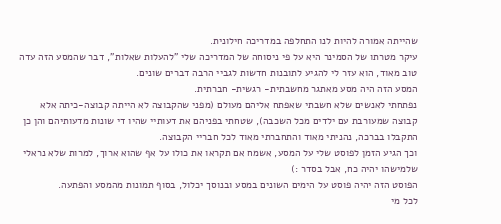שהייתה אמורה להיות לנו התחלפה במדריכה חילונית.
עיקר מטרתו של הסמינר היא על פי ניסוחה של המדריכה שלי "להעלות שאלות", דבר שהמסע הזה עדה טוב מאוד, הוא עזר לי להגיע לתובנות חדשות לגביי הרבה דברים שונים.
המסע הזה היה מסע מאתגר מחשבתית- רגשית- חברתית.
נפתחתי לאנשים שלא חשבתי שאפתח אליהם מעולם (מפני שהקבוצה לא הייתה קבוצה-כיתה אלא קבוצה שמעורבת עם ילדים מכל השכבה), שטחתי בפניהם את דעותיי שהיו די שונות מדעותיהם והן כן התקבלו בברכה, נהניתי מאוד והתחברתי מאוד לכל חבריי הקבוצה.
וכך הגיע הזמן לפוסט שלי על המסע, אשמח אם תקראו את כולו על אף שהוא ארוך, למרות שלא נראלי שלמישהו יהיה כח, אבל בסדר :)
הפוסט הזה יהיה פוסט על הימים השונים במסע ובנוסך יכלול, בסוף תמונות מהמסע והפתעה.
לכל מי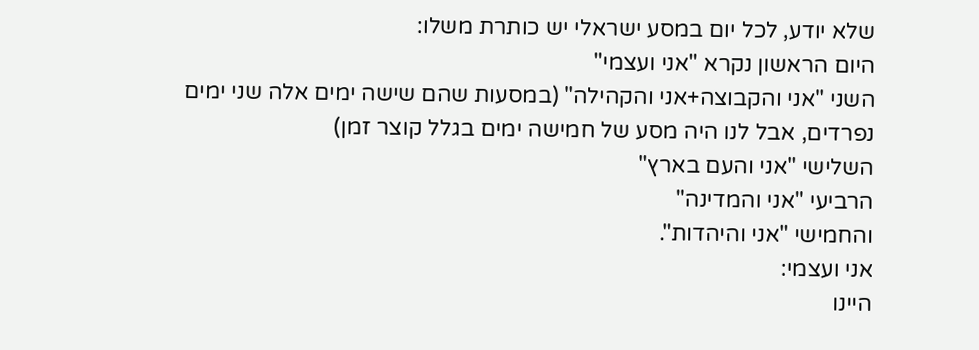שלא יודע, לכל יום במסע ישראלי יש כותרת משלו:
היום הראשון נקרא "אני ועצמי"
השני "אני והקבוצה+אני והקהילה" (במסעות שהם שישה ימים אלה שני ימים נפרדים, אבל לנו היה מסע של חמישה ימים בגלל קוצר זמן)
השלישי "אני והעם בארץ"
הרביעי "אני והמדינה"
והחמישי "אני והיהדות".
אני ועצמי:
היינו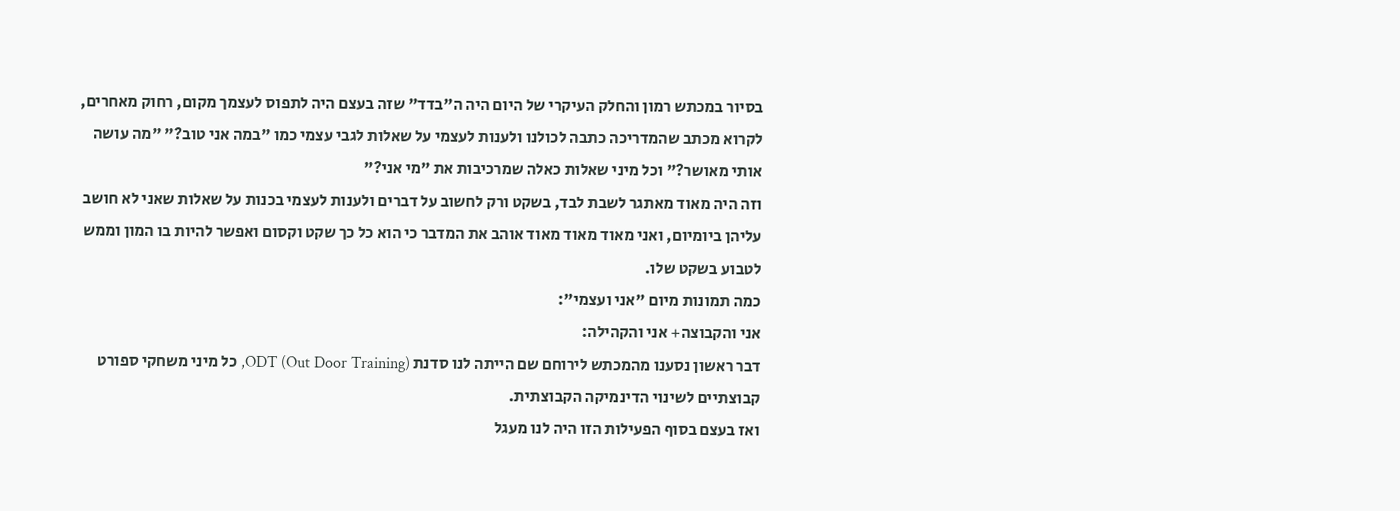בסיור במכתש רמון והחלק העיקרי של היום היה ה"בדד" שזה בעצם היה לתפוס לעצמך מקום, רחוק מאחרים, לקרוא מכתב שהמדריכה כתבה לכולנו ולענות לעצמי על שאלות לגבי עצמי כמו "במה אני טוב?" "מה עושה אותי מאושר?" וכל מיני שאלות כאלה שמרכיבות את "מי אני?"
וזה היה מאוד מאתגר לשבת לבד, בשקט ורק לחשוב על דברים ולענות לעצמי בכנות על שאלות שאני לא חושב עליהן ביומיום, ואני מאוד מאוד מאוד אוהב את המדבר כי הוא כל כך שקט וקסום ואפשר להיות בו המון וממש לטבוע בשקט שלו.
כמה תמונות מיום "אני ועצמי":
אני והקבוצה+ אני והקהילה:
דבר ראשון נסענו מהמכתש לירוחם שם הייתה לנו סדנת (ODT (Out Door Training, כל מיני משחקי ספורט קבוצתיים לשינוי הדינמיקה הקבוצתית.
ואז בעצם בסוף הפעילות הזו היה לנו מעגל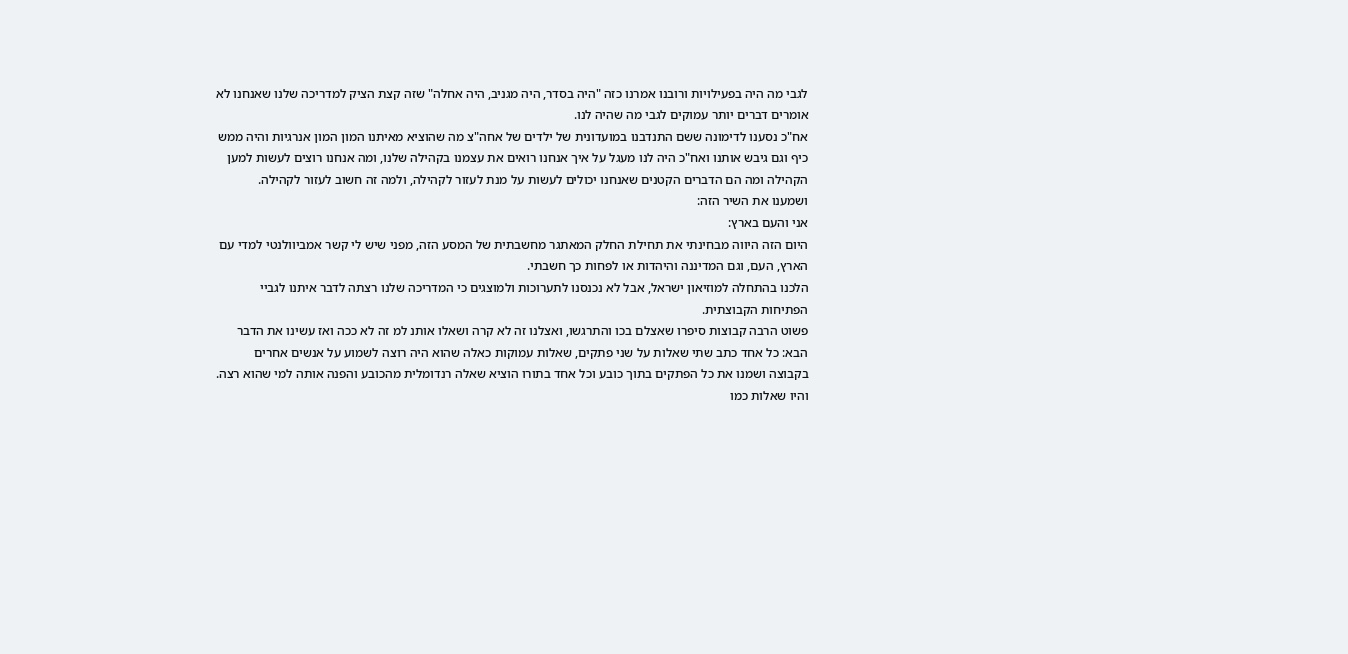לגבי מה היה בפעילויות ורובנו אמרנו כזה "היה בסדר, היה מגניב, היה אחלה" שזה קצת הציק למדריכה שלנו שאנחנו לא אומרים דברים יותר עמוקים לגבי מה שהיה לנו.
אח"כ נסענו לדימונה ששם התנדבנו במועדונית של ילדים של אחה"צ מה שהוציא מאיתנו המון המון אנרגיות והיה ממש כיף וגם גיבש אותנו ואח"כ היה לנו מעגל על איך אנחנו רואים את עצמנו בקהילה שלנו, ומה אנחנו רוצים לעשות למען הקהילה ומה הם הדברים הקטנים שאנחנו יכולים לעשות על מנת לעזור לקהילה, ולמה זה חשוב לעזור לקהילה.
ושמענו את השיר הזה:
אני והעם בארץ:
היום הזה היווה מבחינתי את תחילת החלק המאתגר מחשבתית של המסע הזה, מפני שיש לי קשר אמביוולנטי למדי עם הארץ, העם, וגם המדיננה והיהדות או לפחות כך חשבתי.
הלכנו בהתחלה למוזיאון ישראל, אבל לא נכנסנו לתערוכות ולמוצגים כי המדריכה שלנו רצתה לדבר איתנו לגביי הפתיחות הקבוצתית.
פשוט הרבה קבוצות סיפרו שאצלם בכו והתרגשו, ואצלנו זה לא קרה ושאלו אותנ למ זה לא ככה ואז עשינו את הדבר הבא: כל אחד כתב שתי שאלות על שני פתקים, שאלות עמוקות כאלה שהוא היה רוצה לשמוע על אנשים אחרים בקבוצה ושמנו את כל הפתקים בתוך כובע וכל אחד בתורו הוציא שאלה רנדומלית מהכובע והפנה אותה למי שהוא רצה.
והיו שאלות כמו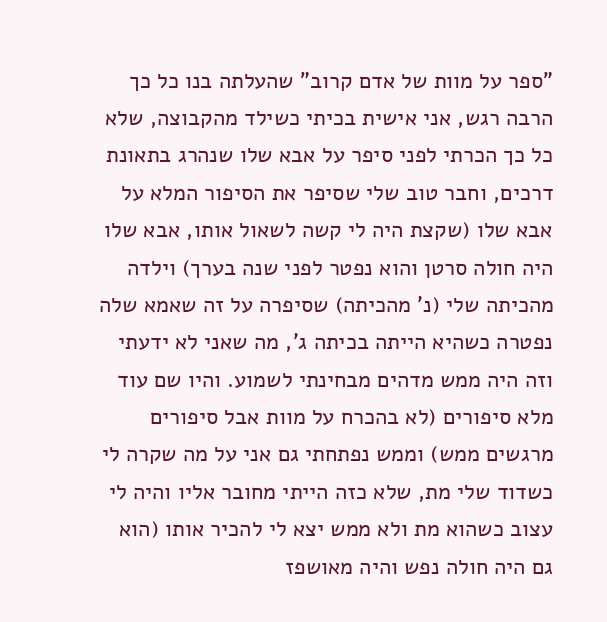"ספר על מוות של אדם קרוב" שהעלתה בנו כל כך הרבה רגש, אני אישית בכיתי כשילד מהקבוצה, שלא כל כך הכרתי לפני סיפר על אבא שלו שנהרג בתאונת דרכים, וחבר טוב שלי שסיפר את הסיפור המלא על אבא שלו (שקצת היה לי קשה לשאול אותו, אבא שלו היה חולה סרטן והוא נפטר לפני שנה בערך) וילדה מהכיתה שלי (נ' מהכיתה) שסיפרה על זה שאמא שלה נפטרה כשהיא הייתה בכיתה ג', מה שאני לא ידעתי וזה היה ממש מדהים מבחינתי לשמוע. והיו שם עוד מלא סיפורים (לא בהכרח על מוות אבל סיפורים מרגשים ממש) וממש נפתחתי גם אני על מה שקרה לי כשדוד שלי מת, שלא כזה הייתי מחובר אליו והיה לי עצוב כשהוא מת ולא ממש יצא לי להכיר אותו (הוא גם היה חולה נפש והיה מאושפז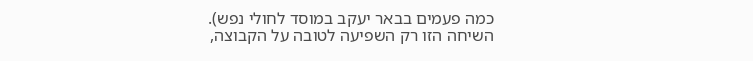כמה פעמים בבאר יעקב במוסד לחולי נפש).
השיחה הזו רק השפיעה לטובה על הקבוצה,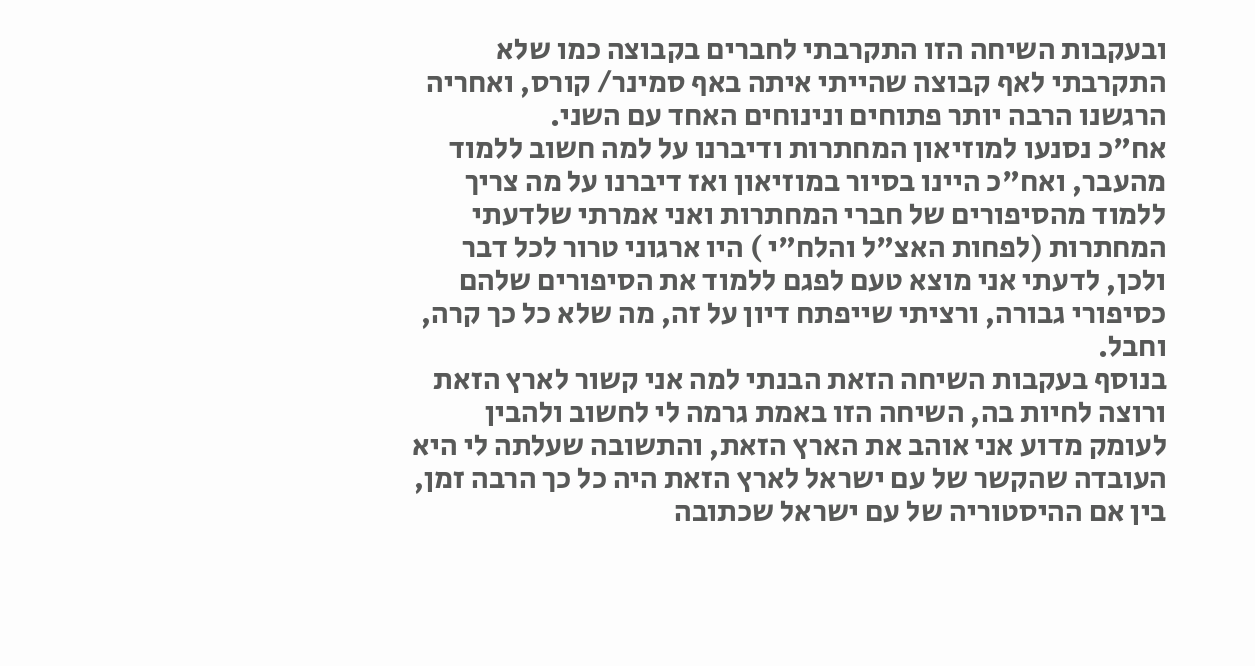ובעקבות השיחה הזו התקרבתי לחברים בקבוצה כמו שלא התקרבתי לאף קבוצה שהייתי איתה באף סמינר/ קורס, ואחריה הרגשנו הרבה יותר פתוחים ונינוחים האחד עם השני.
אח"כ נסנעו למוזיאון המחתרות ודיברנו על למה חשוב ללמוד מהעבר, ואח"כ היינו בסיור במוזיאון ואז דיברנו על מה צריך ללמוד מהסיפורים של חברי המחתרות ואני אמרתי שלדעתי המחתרות (לפחות האצ"ל והלח"י ) היו ארגוני טרור לכל דבר ולכן, לדעתי אני מוצא טעם לפגם ללמוד את הסיפורים שלהם כסיפורי גבורה, ורציתי שייפתח דיון על זה, מה שלא כל כך קרה, וחבל.
בנוסף בעקבות השיחה הזאת הבנתי למה אני קשור לארץ הזאת ורוצה לחיות בה, השיחה הזו באמת גרמה לי לחשוב ולהבין לעומק מדוע אני אוהב את הארץ הזאת, והתשובה שעלתה לי היא העובדה שהקשר של עם ישראל לארץ הזאת היה כל כך הרבה זמן, בין אם ההיסטוריה של עם ישראל שכתובה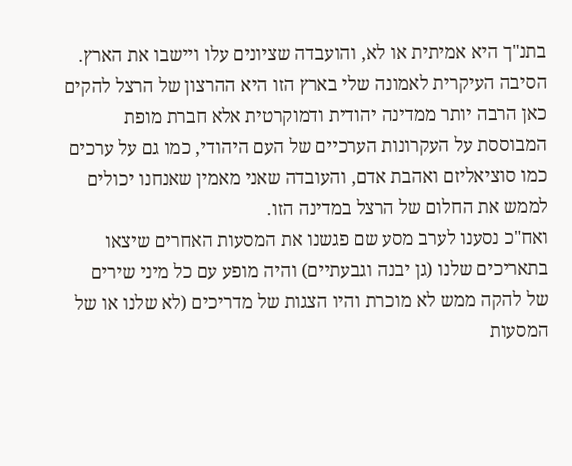בתנ"ך היא אמיתית או לא, והועבדה שציונים עלו ויישבו את הארץ. הסיבה העיקרית לאמונה שלי בארץ הזו היא ההרצון של הרצל להקים כאן הרבה יותר ממדינה יהודית ודמוקרטית אלא חברת מופת המבוססת על העקרונות הערכיים של העם היהודי, כמו גם על ערכים כמו סוציאליזם ואהבת אדם, והעובדה שאני מאמין שאנחנו יכולים לממש את החלום של הרצל במדינה הזו.
ואח"כ נסענו לערב מסע שם פגשנו את המסעות האחרים שיצאו בתאריכים שלנו (גן יבנה וגבעתיים) והיה מופע עם כל מיני שירים של להקה ממש לא מוכרת והיו הצגות של מדריכים (לא שלנו או של המסעות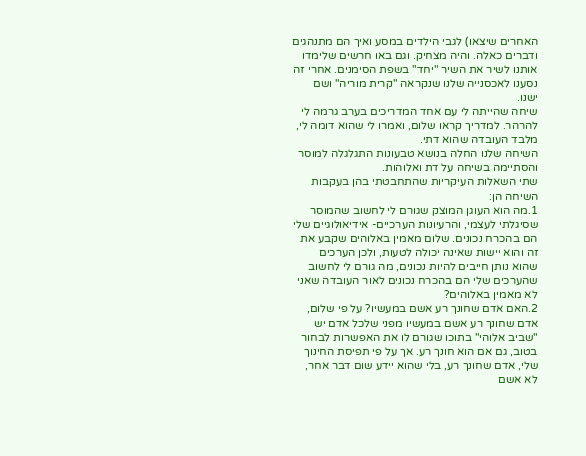האחרים שיצאו) לגבי הילדים במסע ואיך הם מתנהגים ודברים כאלה. והיה מצחיק. וגם באו חרשים שלימדו אותנו לשיר את השיר "יחד" בשפת הסימנים. אחרי זה נסענו לאכסנייה שלנו שנקראה "קרית מוריה" ושם ישנו.
שיחה שהייתה לי עם אחד המדריכים בערב גרמה לי להרהר. למדריך קראו שלום, ואמרו לי שהוא דומה לי, מלבד העובדה שהוא דתי.
השיחה שלנו החלה בנושא טבעונות התגלגלה למוסר והסתיימה בשיחה על דת ואלוהות.
שתי השאלות העיקריות שהתחבטתי בהן בעקבות השיחה הן:
1.מה הוא העוגן המוצק שגורם לי לחשוב שהמוסר שסיגלתי לעצמי, והרעיונות הערכיים- אידיאולוגיים שלי הם בהכרח נכונים. שלום מאמין באלוהים שקבע את זה והוא יישות שאינה יכולה לטעות, ולכן הערכים שהוא נותן חייבים להיות נכונים, מה גורם לי לחשוב שהערכים שלי הם בהכרח נכונים לאור העובדה שאני לא מאמין באלוהים?
2.האם אדם שחונך רע אשם במעשיו? על פי שלום, אדם שחונך רע אשם במעשיו מפני שלכל אדם יש "שביב אלוהי" בתוכו שגורם לו את האפשרות לבחור בטוב, גם אם הוא חונך רע. אך על פי תפיסת החינוך שלי, אדם שחונך רע, בלי שהוא יידע שום דבר אחר, לא אשם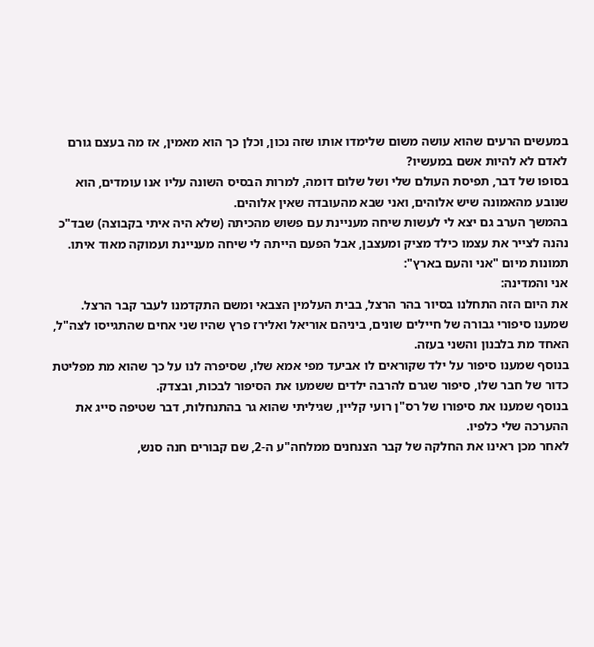במעשים הרעים שהוא עושה משום שלימדו אותו שזה נכון, וכלן כך הוא מאמין, אז מה בעצם גורם לאדם לא להיות אשם במעשיו?
בסופו של דבר, תפיסת העולם שלי ושל שלום דומה, למרות הבסיס השונה עליו אנו עומדים, הוא שנובע מהאמונה שיש אלוהים, ואני שבא מהעובדה שאין אלוהים.
בהמשך הערב גם יצא לי לעשות שיחה מעניינת עם פשוש מהכיתה (שלא היה איתי בקבוצה) שבד"כ נהנה לצייר את עצמו כילד מציק ומעצבן, אבל הפעם הייתה לי שיחה מעניינת ועמוקה מאוד איתו.
תמונות מיום "אני והעם בארץ":
אני והמדינה:
את היום הזה התחלנו בסיור בהר הרצל, בבית העלמין הצבאי ומשם התקדמנו לעבר קבר הרצל.
שמענו סיפורי גבורה של חיילים שונים, ביניהם אוריאל ואלירז פרץ שהיו שני אחים שהתגייסו לצה"ל, האחד מת בלבנון והשני בעזה.
בנוסף שמענו סיפור על ילד שקוראים לו אביעד מפי אמא שלו, שסיפרה לנו על כך שהוא מת מפליטת כדור של חבר שלו, סיפור שגרם להרבה ילדים ששמעו את הסיפור לבכות, ובצדק.
בנוסף שמענו את סיפורו של רס"ן רועי קליין, שגיליתי שהוא גר בהתנחלות, דבר שטיפה סייג את ההערכה שלי כלפיו.
לאחר מכן ראינו את החלקה של קבר הצנחנים ממלחה"ע ה-2, שם קבורים חנה סנש,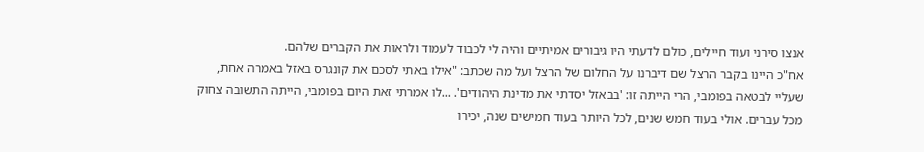אנצו סירני ועוד חיילים, כולם לדעתי היו גיבורים אמיתיים והיה לי לכבוד לעמוד ולראות את הקברים שלהם.
אח"כ היינו בקבר הרצל שם דיברנו על החלום של הרצל ועל מה שכתב: "אילו באתי לסכם את קונגרס באזל באמרה אחת, שעליי לבטאה בפומבי, הרי הייתה זו: 'בבאזל יסדתי את מדינת היהודים'. ...לו אמרתי זאת היום בפומבי, הייתה התשובה צחוק מכל עברים. אולי בעוד חמש שנים, לכל היותר בעוד חמישים שנה, יכירו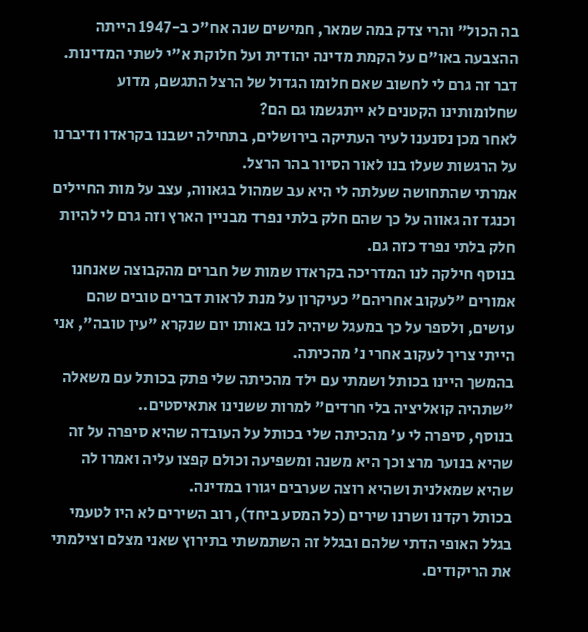בה הכול" והרי צדק במה שמאר, חמישים שנה אח"כ ב-1947 הייתה ההצבעה באו"ם על הקמת מדינה יהודית ועל חלוקת א"י לשתי המדינות.
דבר זה גרם לי לחשוב שאם חלומו הגדול של הרצל התגשם, מדוע שחלומותינו הקטנים לא ייתגשמו גם הם?
לאחר מכן נסנענו לעיר העתיקה בירושלים, בתחילה ישבנו בקראדו ודיברנו על הרגשות שעלו בנו לאור הסיור בהר הרצל.
אמרתי שהתחושה שעלתה לי היא עב שמהול בגאווה, עצב על מות החיילים וכנגד זה גאווה על כך שהם חלק בלתי נפרד מבניין הארץ וזה גרם לי להיות חלק בלתי נפרד כזה גם.
בנוסף חילקה לנו המדריכה בקראדו שמות של חברים מהקבוצה שאנחנו אמורים "לעקוב אחריהם" כעיקרון על מנת לראות דברים טובים שהם עושים, ולספר על כך במעגל שיהיה לנו באותו יום שנקרא "עין טובה", אני הייתי צריך לעקוב אחרי נ' מהכיתה.
בהמשך היינו בכותל ושמתי עם ילד מהכיתה שלי פתק בכותל עם משאלה "שתהיה קואליציה בלי חרדים" למרות ששנינו אתאיסטים..
בנוסף, סיפרה לי ע' מהכיתה שלי בכותל על העובדה שהיא סיפרה על זה שהיא בנוער מרצ וכך היא משנה ומשפיעה וכולם קפצו עליה ואמרו לה שהיא שמאלנית ושהיא רוצה שערבים יגורו במדינה.
בכותל רקדנו ושרנו שירים (כל המסע ביחד), רוב השירים לא היו לטעמי בגלל האופי הדתי שלהם ובגלל זה השתמשתי בתירוץ שאני מצלם וצילמתי את הריקודים.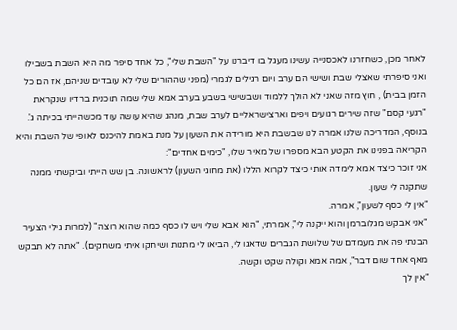לאחר מכן, כשחזרנו לאכסנייה עשינו מעגל בו דיברנו על "השבת שלי", כל אחד סיפר מה היא השבת בשבילו ואני סיפרתי שאצלי שבת ושישי הם ערב ויום רגילים לגמרי (מפני שההורים שלי לא עובדים שניהם, אז הם כל הזמן בבית) , חוץ מזה שאני לא הולך ללמוד ושבשישי בשבע בערב אמא שלי שמה תוכנית ברדיו שנקראת "רגעי קסם" שזה שירים רגועים ויפים וארצישראליים לערב שבת, מנהג שהיא עושה עוד מכשהייתי בכיתה ג'.
בנוסף, המדריכה שלנו אמרה לנו שבשבת היא מורידה את השעון על מנת באמת להיכנס לאופי של השבת והיא הקריאה בפנינו את הקטע הבא מספרו של מאיר שלו, "כימים אחדים":
אני זוכר כיצד אמא לימדה אותי כיצד לקרוא הללו (את מחוגי השעון) לראשונה. בן שש הייתי וביקשתי ממנה שתקנה לי שעון.
"אין לי כסף לשעון", אמרה.
"אני אבקש מגלוברמן והוא ייקנה לי", אמרתי, "הוא אבא שלי ויש לו כסף כמה שהוא רוצה" (למרות גילי הצעיר הבנתי פה את מעמדם של שלושת הגברים שדאגו לי, הביאו לי מתנות ושיחקו איתי משחקים). "אתה לא תבקש מאף אחד שום דבר", אמה אמא וקולה שקט וקשה.
"אין לך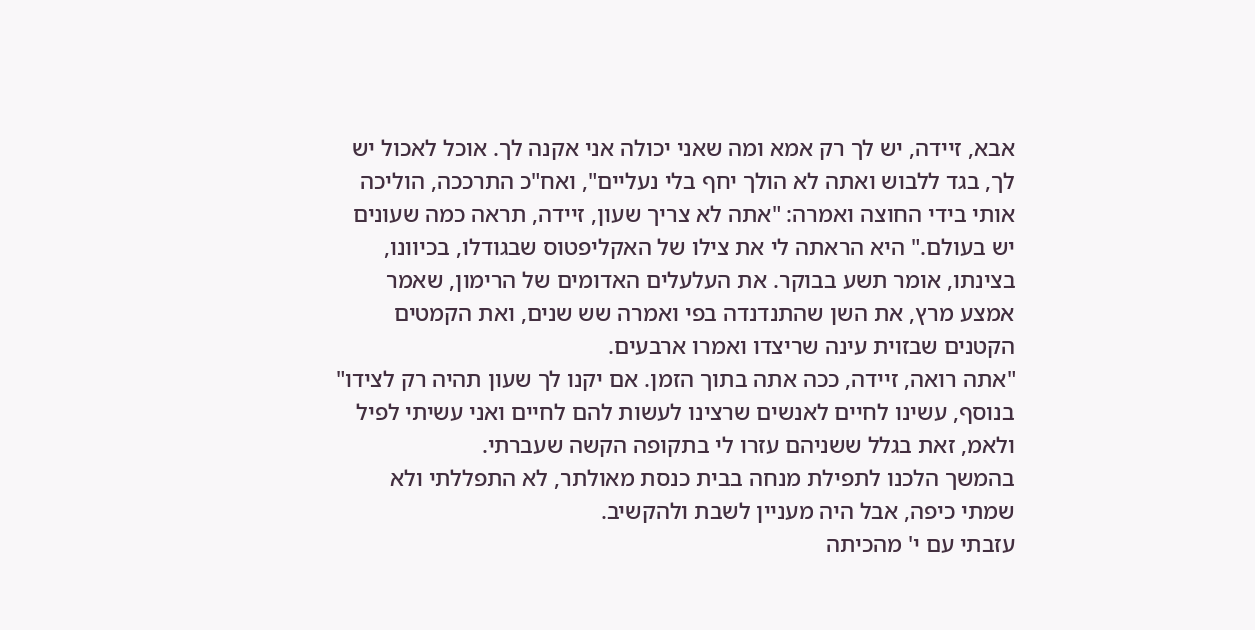אבא, זיידה, יש לך רק אמא ומה שאני יכולה אני אקנה לך. אוכל לאכול יש לך, בגד ללבוש ואתה לא הולך יחף בלי נעליים", ואח"כ התרככה, הוליכה אותי בידי החוצה ואמרה: "אתה לא צריך שעון, זיידה, תראה כמה שעונים יש בעולם." היא הראתה לי את צילו של האקליפטוס שבגודלו, בכיוונו, בצינתו, אומר תשע בבוקר. את העלעלים האדומים של הרימון, שאמר אמצע מרץ, את השן שהתנדנדה בפי ואמרה שש שנים, ואת הקמטים הקטנים שבזוית עינה שריצדו ואמרו ארבעים.
"אתה רואה, זיידה, ככה אתה בתוך הזמן. אם יקנו לך שעון תהיה רק לצידו"
בנוסף, עשינו לחיים לאנשים שרצינו לעשות להם לחיים ואני עשיתי לפיל ולאמ, זאת בגלל ששניהם עזרו לי בתקופה הקשה שעברתי.
בהמשך הלכנו לתפילת מנחה בבית כנסת מאולתר, לא התפללתי ולא שמתי כיפה, אבל היה מעניין לשבת ולהקשיב.
עזבתי עם י' מהכיתה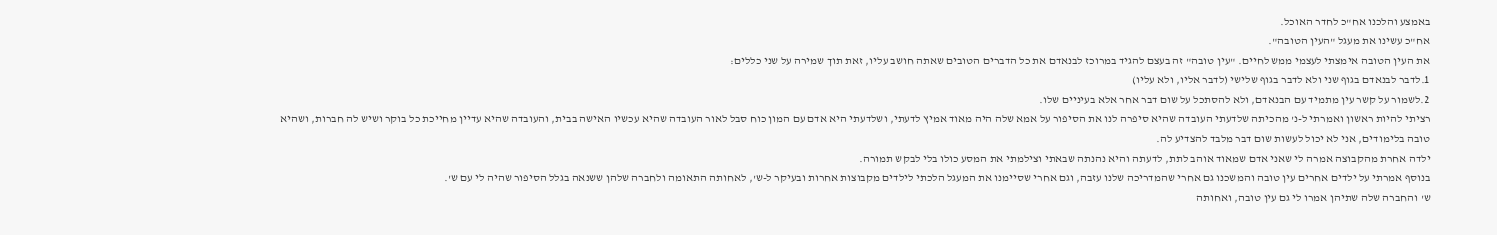באמצע והלכנו אח"כ לחדר האוכל.
אח"כ עשינו את מעגל "העין הטובה".
את העין הטובה אימצתי לעצמי ממש לחיים. "עין טובה" זה בעצם להגיד במרוכז לבנאדם את כל הדברים הטובים שאתה חושב עליו, זאת תוך שמירה על שני כללים:
1.לדבר לבנאדם בגוף שני ולא לדבר בגוף שלישי (לדבר אליו, ולא עליו)
2.לשמור על קשר עין מתמיד עם הבנאדם, ולא להסתכל על שום דבר אחר אלא בעיניים שלו.
רציתי להיות ראשון ואמרתי ל-נ' מהכיתה שלדעתי העובדה שהיא סיפרה לנו את הסיפור על אמא שלה היה מאוד אמיץ לדעתי, ושלדעתי היא אדם עם המון כוח סבל לאור העובדה שהיא עכשיו האישה בבית, והעובדה שהיא עדיין מחייכת כל בוקר ושיש לה חברות, ושהיא טובה בלימודים, אני לא יכול לעשות שום דבר מלבד להצדיע לה.
ילדה אחרת מהקבוצה אמרה לי שאני אדם שמאוד אוהב לתת, לדעתה והיא נהנתה שבאתי וצילמתי את המסע כולו בלי לבקש תמורה.
בנוסף אמרתי על ילדים אחרים עין טובה והמשכנו גם אחרי שהמדריכה שלנו עזבה, וגם אחרי שסיימנו את המעגל הלכתי לילדים מקבוצות אחרות ובעיקר ל-ש', לאחותה התאומה ולחברה שלהן ששנאה בגלל הסיפור שהיה לי עם ש'.
ש' והחברה שלה שתיהן אמרו לי גם עין טובה, ואחותה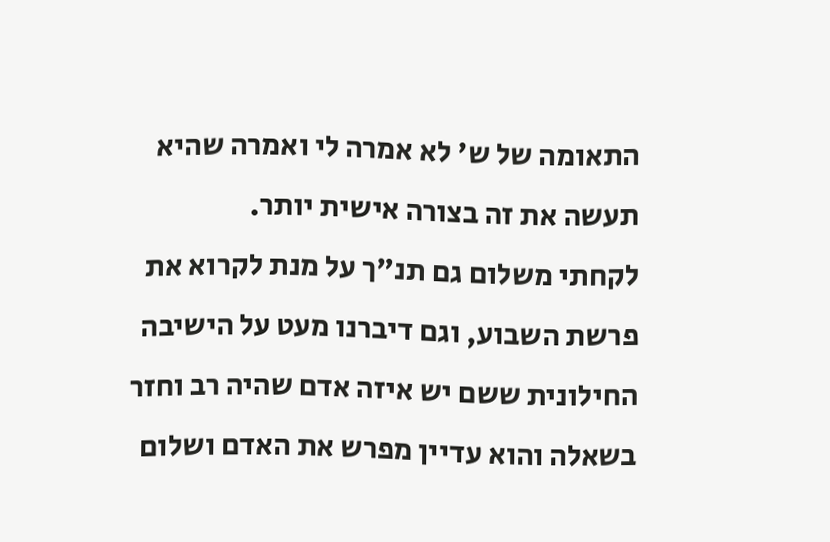התאומה של ש' לא אמרה לי ואמרה שהיא תעשה את זה בצורה אישית יותר.
לקחתי משלום גם תנ"ך על מנת לקרוא את פרשת השבוע, וגם דיברנו מעט על הישיבה החילונית ששם יש איזה אדם שהיה רב וחזר בשאלה והוא עדיין מפרש את האדם ושלום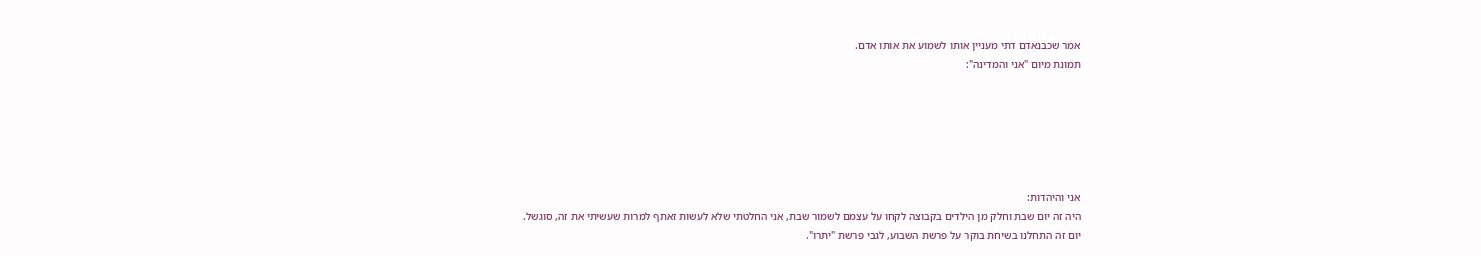אמר שכבנאדם דתי מעניין אותו לשמוע את אותו אדם.
תמונת מיום "אני והמדינה":






אני והיהדות:
היה זה יום שבת וחלק מן הילדים בקבוצה לקחו על עצמם לשמור שבת, אני החלטתי שלא לעשות זאתף למרות שעשיתי את זה, סוגשל.
יום זה התחלנו בשיחת בוקר על פרשת השבוע, לגבי פרשת "יתרו".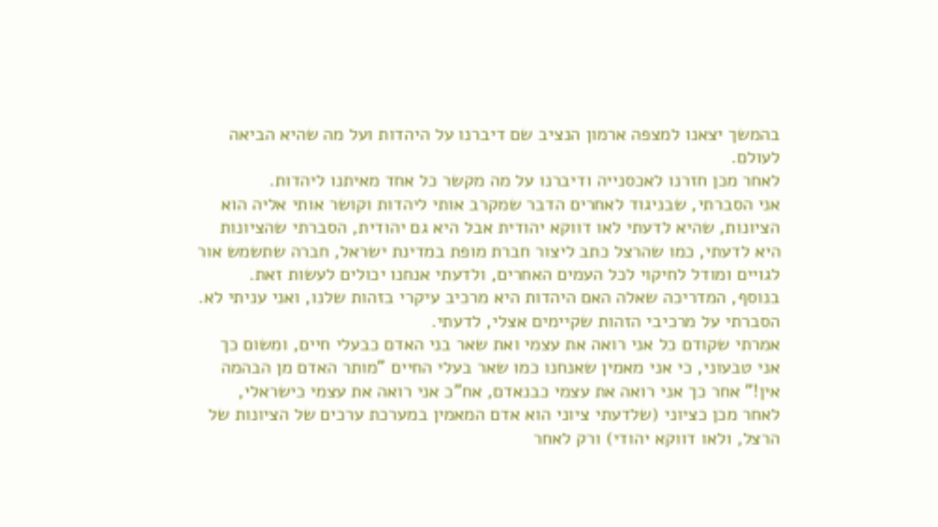בהמשך יצאנו למצפה ארמון הנציב שם דיברנו על היהדות ועל מה שהיא הביאה לעולם.
לאחר מכן חזרנו לאכסנייה ודיברנו על מה מקשר כל אחד מאיתנו ליהדות.
אני הסברתי, שבניגוד לאחרים הדבר שמקרב אותי ליהדות וקושר אותי אליה הוא הציונות, שהיא לדעתי לאו דווקא יהודית אבל היא גם יהודית, הסברתי שהציונות היא לדעתי, כמו שהרצל כתב ליצור חברת מופת במדינת ישראל, חברה שתשמש אור לגויים ומודל לחיקוי לכל העמים האחרים, ולדעתי אנחנו יכולים לעשות זאת.
בנוסף, המדריכה שאלה האם היהדות היא מרכיב עיקרי בזהות שלנו, ואני עניתי לא.
הסברתי על מרכיבי הזהות שקיימים אצלי, לדעתי.
אמרתי שקודם כל אני רואה את עצמי ואת שאר בני האדם כבעלי חיים, ומשום כך אני טבעוני, כי אני מאמין שאנחנו כמו שאר בעלי החיים "מותר האדם מן הבהמה אין!" אחר כך אני רואה את עצמי כבנאדם, אח"כ אני רואה את עצמי כישראלי, לאחר מכן כציוני (שלדעתי ציוני הוא אדם המאמין במערכת ערכים של הציונות של הרצל, ולאו דווקא יהודי) ורק לאחר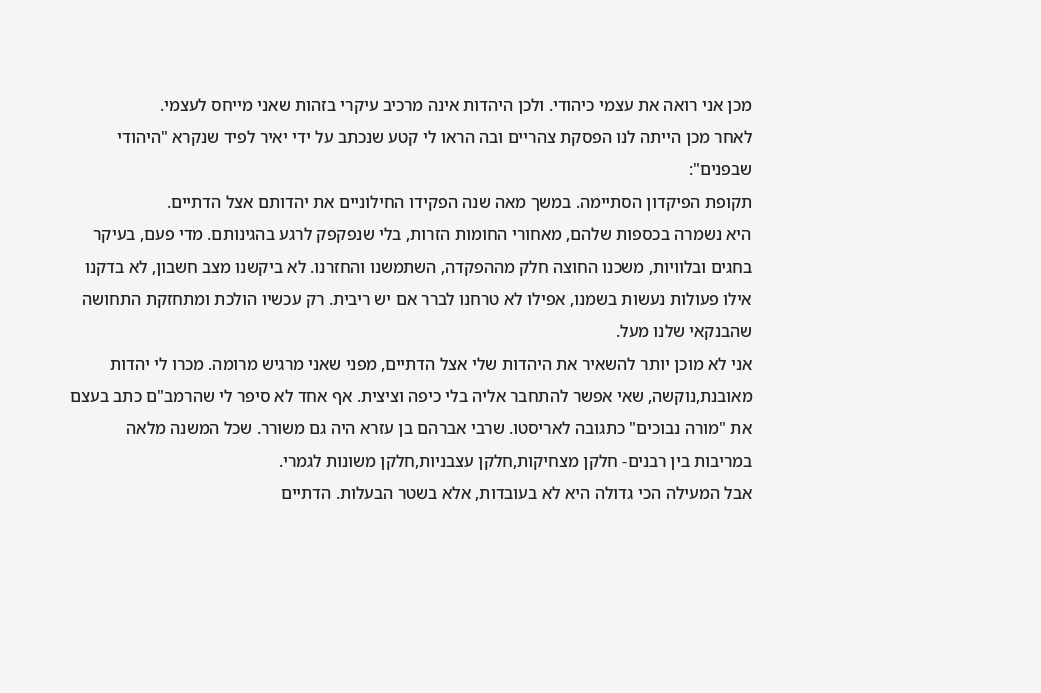מכן אני רואה את עצמי כיהודי. ולכן היהדות אינה מרכיב עיקרי בזהות שאני מייחס לעצמי.
לאחר מכן הייתה לנו הפסקת צהריים ובה הראו לי קטע שנכתב על ידי יאיר לפיד שנקרא "היהודי שבפנים":
תקופת הפיקדון הסתיימה. במשך מאה שנה הפקידו החילוניים את יהדותם אצל הדתיים.
היא נשמרה בכספות שלהם, מאחורי החומות הזרות, בלי שנפקפק לרגע בהגינותם. מדי פעם, בעיקר בחגים ובלוויות, משכנו החוצה חלק מההפקדה, השתמשנו והחזרנו. לא ביקשנו מצב חשבון, לא בדקנו אילו פעולות נעשות בשמנו, אפילו לא טרחנו לברר אם יש ריבית. רק עכשיו הולכת ומתחזקת התחושה שהבנקאי שלנו מעל.
אני לא מוכן יותר להשאיר את היהדות שלי אצל הדתיים, מפני שאני מרגיש מרומה. מכרו לי יהדות מאובנת,נוקשה, שאי אפשר להתחבר אליה בלי כיפה וציצית. אף אחד לא סיפר לי שהרמב"ם כתב בעצם את "מורה נבוכים" כתגובה לאריסטו. שרבי אברהם בן עזרא היה גם משורר. שכל המשנה מלאה במריבות בין רבנים- חלקן מצחיקות,חלקן עצבניות,חלקן משונות לגמרי.
אבל המעילה הכי גדולה היא לא בעובדות, אלא בשטר הבעלות. הדתיים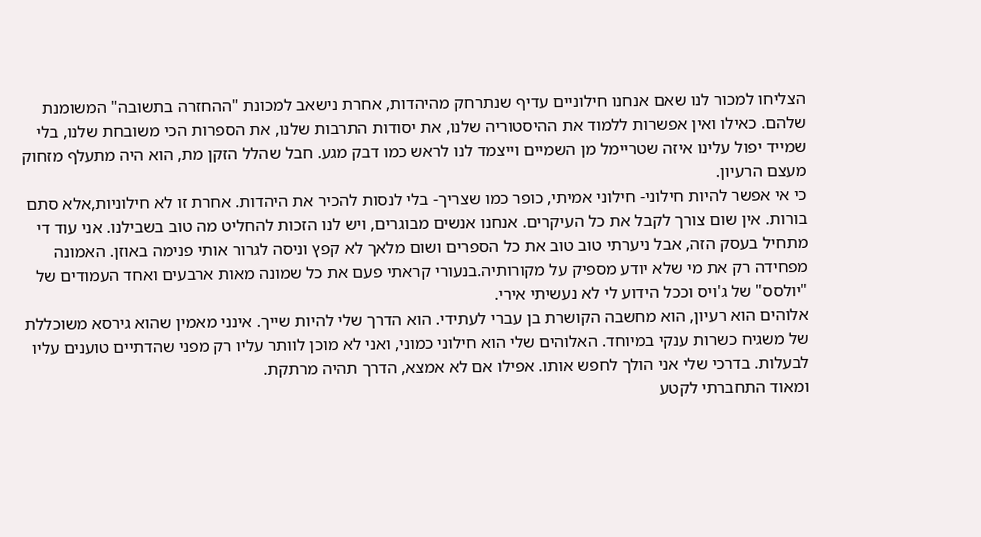הצליחו למכור לנו שאם אנחנו חילוניים עדיף שנתרחק מהיהדות, אחרת נישאב למכונת "ההחזרה בתשובה" המשומנת שלהם. כאילו ואין אפשרות ללמוד את ההיסטוריה שלנו, את יסודות התרבות שלנו, את הספרות הכי משובחת שלנו, בלי שמייד יפול עלינו איזה שטריימל מן השמיים וייצמד לנו לראש כמו דבק מגע. חבל שהלל הזקן מת, הוא היה מתעלף מזחוק מעצם הרעיון.
כי אי אפשר להיות חילוני- חילוני אמיתי, כופר כמו שצריך- בלי לנסות להכיר את היהדות. אחרת זו לא חילוניות,אלא סתם בורות. אין שום צורך לקבל את כל העיקרים. אנחנו אנשים מבוגרים, ויש לנו הזכות להחליט מה טוב בשבילנו. אני עוד די מתחיל בעסק הזה, אבל ניערתי טוב טוב את כל הספרים ושום מלאך לא קפץ וניסה לגרור אותי פנימה באוזן. האמונה מפחידה רק את מי שלא יודע מספיק על מקורותיה.בנעורי קראתי פעם את כל שמונה מאות ארבעים ואחד העמודים של "יולסס" של ג'ויס וככל הידוע לי לא נעשיתי אירי.
אלוהים הוא רעיון, הוא מחשבה הקושרת בן עברי לעתידי. הוא הדרך שלי להיות שייך. אינני מאמין שהוא גירסא משוכללת של משגיח כשרות ענקי במיוחד. האלוהים שלי הוא חילוני כמוני, ואני לא מוכן לוותר עליו רק מפני שהדתיים טוענים עליו לבעלות. בדרכי שלי אני הולך לחפש אותו. אפילו אם לא אמצא, הדרך תהיה מרתקת.
ומאוד התחברתי לקטע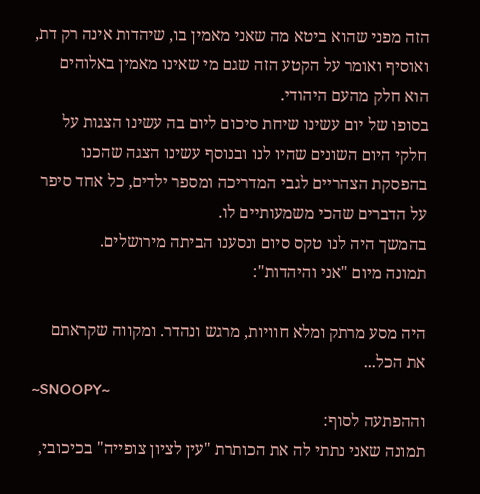הזה מפני שהוא ביטא מה שאני מאמין בו, שיהדות אינה רק דת, ואוסיף ואומר על הקטע הזה שגם מי שאינו מאמין באלוהים הוא חלק מהעם היהודי.
בסופו של יום עשינו שיחת סיכום ליום בה עשינו הצגות על חלקי היום השונים שהיו לנו ובנוסף עשינו הצגה שהכנו בהפסקת הצהריים לגבי המדריכה ומספר ילדים, כל אחד סיפר על הדברים שהכי משמעותיים לו.
בהמשך היה לנו טקס סיום ונסענו הביתה מירושלים.
תמונה מיום "אני והיהדות":

היה מסע מרתק ומלא חוויות, מרגש ונהדר. ומקווה שקראתם את הכל...
~SNOOPY~
וההפתעה לסוף:
תמונה שאני נתתי לה את הכותרת "עין לציון צופייה" בכיכובי,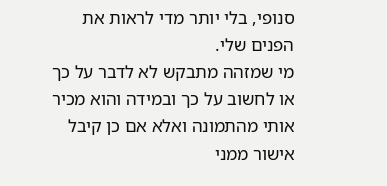סנופי, בלי יותר מדי לראות את הפנים שלי.
מי שמזהה מתבקש לא לדבר על כך או לחשוב על כך ובמידה והוא מכיר אותי מהתמונה ואלא אם כן קיבל אישור ממני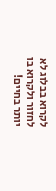לקרוא בבלוג לא לחזור ולקרוא בו יותר בחיים!